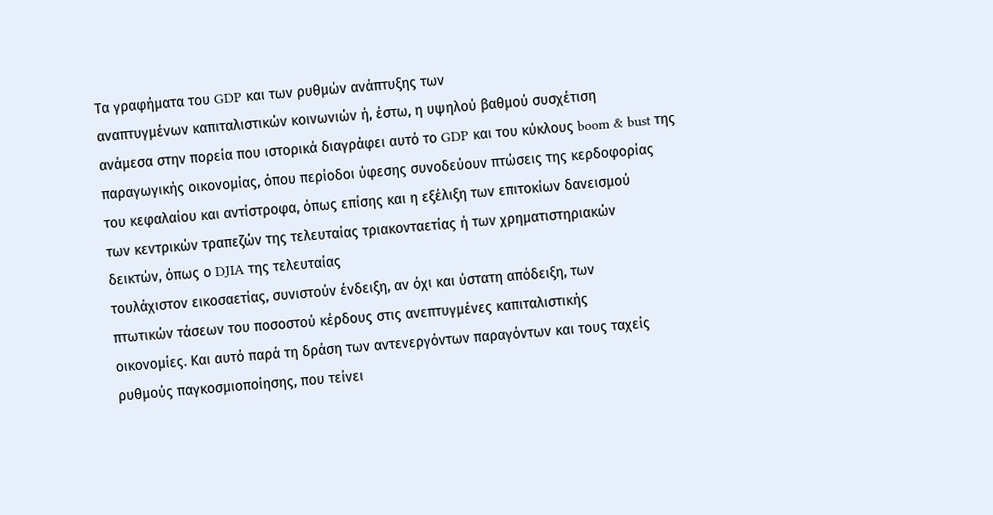Τα γραφήματα του GDP και των ρυθμών ανάπτυξης των
αναπτυγμένων καπιταλιστικών κοινωνιών ή, έστω, η υψηλού βαθμού συσχέτιση
ανάμεσα στην πορεία που ιστορικά διαγράφει αυτό το GDP και του κύκλους boom & bust της
παραγωγικής οικονομίας, όπου περίοδοι ύφεσης συνοδεύουν πτώσεις της κερδοφορίας
του κεφαλαίου και αντίστροφα, όπως επίσης και η εξέλιξη των επιτοκίων δανεισμού
των κεντρικών τραπεζών της τελευταίας τριακονταετίας ή των χρηματιστηριακών
δεικτών, όπως ο DJIA της τελευταίας
τουλάχιστον εικοσαετίας, συνιστούν ένδειξη, αν όχι και ύστατη απόδειξη, των
πτωτικών τάσεων του ποσοστού κέρδους στις ανεπτυγμένες καπιταλιστικής
οικονομίες. Και αυτό παρά τη δράση των αντενεργόντων παραγόντων και τους ταχείς
ρυθμούς παγκοσμιοποίησης, που τείνει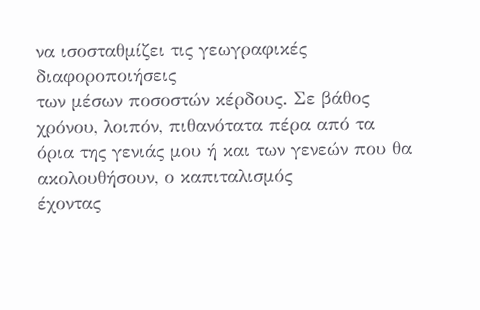να ισοσταθμίζει τις γεωγραφικές διαφοροποιήσεις
των μέσων ποσοστών κέρδους. Σε βάθος χρόνου, λοιπόν, πιθανότατα πέρα από τα
όρια της γενιάς μου ή και των γενεών που θα ακολουθήσουν, ο καπιταλισμός
έχοντας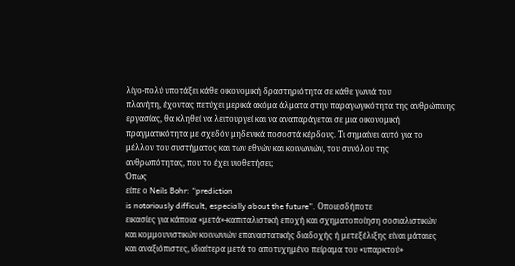λίγο-πολύ υποτάξει κάθε οικονομική δραστηριότητα σε κάθε γωνιά του
πλανήτη, έχοντας πετύχει μερικά ακόμα άλματα στην παραγωγικότητα της ανθρώπινης
εργασίας, θα κληθεί να λειτουργεί και να αναπαράγεται σε μια οικονομική
πραγματικότητα με σχεδόν μηδενικά ποσοστά κέρδους. Τι σημαίνει αυτό για το
μέλλον του συστήματος και των εθνών και κοινωνιών, του συνόλου της
ανθρωπότητας, που το έχει υιοθετήσει;
Όπως
είπε ο Neils Bohr: “prediction
is notoriously difficult, especially about the future”. Οποιεσδήποτε
εικασίες για κάποια «μετά»-καπιταλιστική εποχή και σχηματοποίηση σοσιαλιστικών
και κομμουνιστικών κοινωνιών επαναστατικής διαδοχής ή μετεξέλιξης είναι μάταιες
και αναξιόπιστες, ιδιαίτερα μετά το αποτυχημένο πείραμα του «υπαρκτού»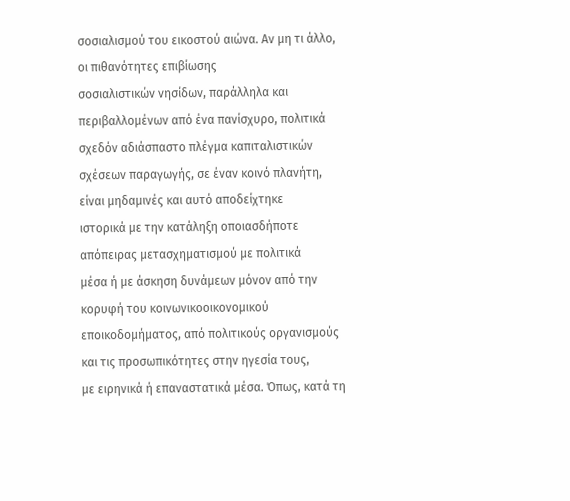σοσιαλισμού του εικοστού αιώνα. Αν μη τι άλλο, οι πιθανότητες επιβίωσης
σοσιαλιστικών νησίδων, παράλληλα και περιβαλλομένων από ένα πανίσχυρο, πολιτικά
σχεδόν αδιάσπαστο πλέγμα καπιταλιστικών
σχέσεων παραγωγής, σε έναν κοινό πλανήτη, είναι μηδαμινές και αυτό αποδείχτηκε
ιστορικά με την κατάληξη οποιασδήποτε απόπειρας μετασχηματισμού με πολιτικά
μέσα ή με άσκηση δυνάμεων μόνον από την κορυφή του κοινωνικοοικονομικού
εποικοδομήματος, από πολιτικούς οργανισμούς και τις προσωπικότητες στην ηγεσία τους,
με ειρηνικά ή επαναστατικά μέσα. Όπως, κατά τη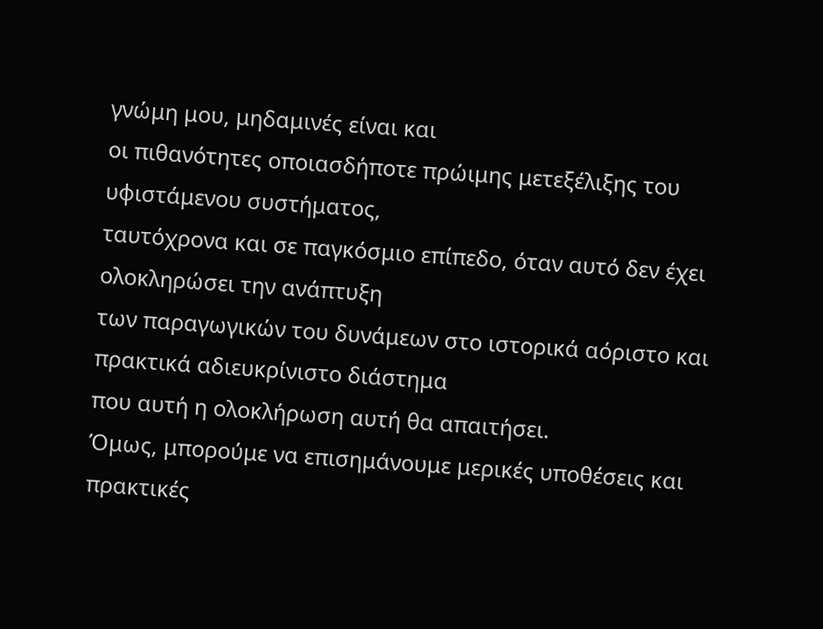γνώμη μου, μηδαμινές είναι και
οι πιθανότητες οποιασδήποτε πρώιμης μετεξέλιξης του υφιστάμενου συστήματος,
ταυτόχρονα και σε παγκόσμιο επίπεδο, όταν αυτό δεν έχει ολοκληρώσει την ανάπτυξη
των παραγωγικών του δυνάμεων στο ιστορικά αόριστο και πρακτικά αδιευκρίνιστο διάστημα
που αυτή η ολοκλήρωση αυτή θα απαιτήσει.
Όμως, μπορούμε να επισημάνουμε μερικές υποθέσεις και πρακτικές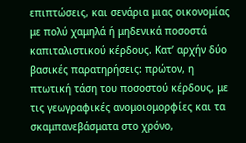επιπτώσεις, και σενάρια μιας οικονομίας με πολύ χαμηλά ή μηδενικά ποσοστά καπιταλιστικού κέρδους. Κατ’ αρχήν δύο βασικές παρατηρήσεις: πρώτον, η πτωτική τάση του ποσοστού κέρδους, με τις γεωγραφικές ανομοιομορφίες και τα σκαμπανεβάσματα στο χρόνο,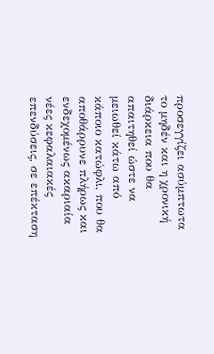προσεγγίζει ασύμπτωτα το μηδέν και η χρονική διάρκεια που θα απαιτηθεί ώστε να μειωθεί κάτω από κάποιο κατώφλι, που θα αποθάρρυνε πλήρως και ενδεχομένως ακαριαία νέες κεφαλαιακές επενδύσεις, σε επέκταση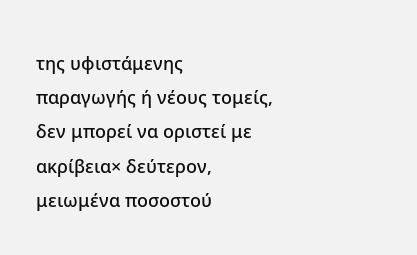της υφιστάμενης παραγωγής ή νέους τομείς, δεν μπορεί να οριστεί με ακρίβεια× δεύτερον, μειωμένα ποσοστού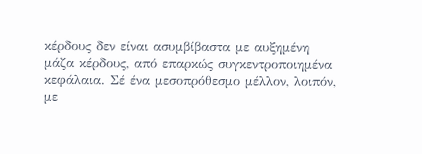κέρδους δεν είναι ασυμβίβαστα με αυξημένη μάζα κέρδους, από επαρκώς συγκεντροποιημένα κεφάλαια. Σέ ένα μεσοπρόθεσμο μέλλον, λοιπόν, με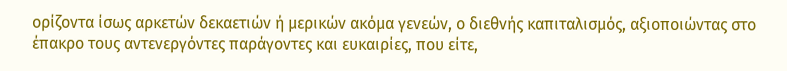ορίζοντα ίσως αρκετών δεκαετιών ή μερικών ακόμα γενεών, ο διεθνής καπιταλισμός, αξιοποιώντας στο έπακρο τους αντενεργόντες παράγοντες και ευκαιρίες, που είτε,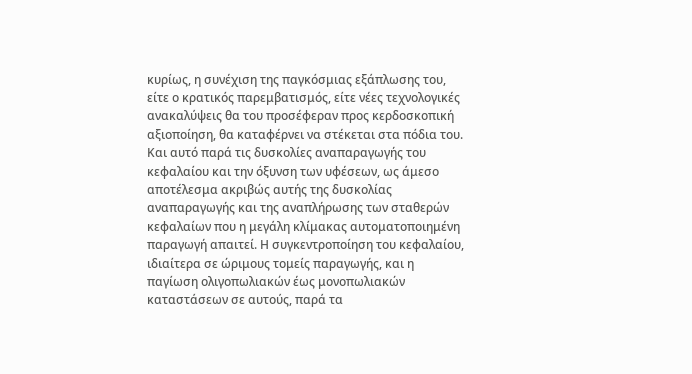κυρίως, η συνέχιση της παγκόσμιας εξάπλωσης του, είτε ο κρατικός παρεμβατισμός, είτε νέες τεχνολογικές ανακαλύψεις θα του προσέφεραν προς κερδοσκοπική αξιοποίηση, θα καταφέρνει να στέκεται στα πόδια του. Και αυτό παρά τις δυσκολίες αναπαραγωγής του κεφαλαίου και την όξυνση των υφέσεων, ως άμεσο αποτέλεσμα ακριβώς αυτής της δυσκολίας αναπαραγωγής και της αναπλήρωσης των σταθερών κεφαλαίων που η μεγάλη κλίμακας αυτοματοποιημένη παραγωγή απαιτεί. Η συγκεντροποίηση του κεφαλαίου, ιδιαίτερα σε ώριμους τομείς παραγωγής, και η παγίωση ολιγοπωλιακών έως μονοπωλιακών καταστάσεων σε αυτούς, παρά τα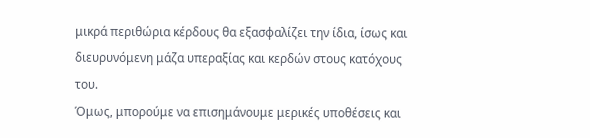μικρά περιθώρια κέρδους θα εξασφαλίζει την ίδια, ίσως και διευρυνόμενη μάζα υπεραξίας και κερδών στους κατόχους του.
Όμως, μπορούμε να επισημάνουμε μερικές υποθέσεις και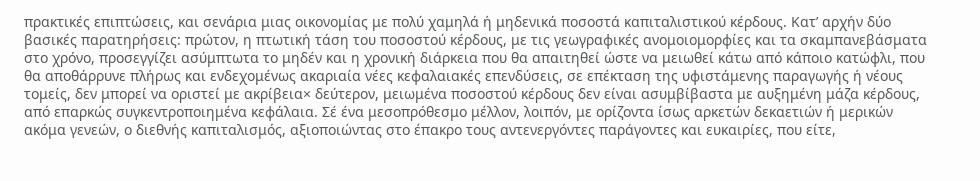πρακτικές επιπτώσεις, και σενάρια μιας οικονομίας με πολύ χαμηλά ή μηδενικά ποσοστά καπιταλιστικού κέρδους. Κατ’ αρχήν δύο βασικές παρατηρήσεις: πρώτον, η πτωτική τάση του ποσοστού κέρδους, με τις γεωγραφικές ανομοιομορφίες και τα σκαμπανεβάσματα στο χρόνο, προσεγγίζει ασύμπτωτα το μηδέν και η χρονική διάρκεια που θα απαιτηθεί ώστε να μειωθεί κάτω από κάποιο κατώφλι, που θα αποθάρρυνε πλήρως και ενδεχομένως ακαριαία νέες κεφαλαιακές επενδύσεις, σε επέκταση της υφιστάμενης παραγωγής ή νέους τομείς, δεν μπορεί να οριστεί με ακρίβεια× δεύτερον, μειωμένα ποσοστού κέρδους δεν είναι ασυμβίβαστα με αυξημένη μάζα κέρδους, από επαρκώς συγκεντροποιημένα κεφάλαια. Σέ ένα μεσοπρόθεσμο μέλλον, λοιπόν, με ορίζοντα ίσως αρκετών δεκαετιών ή μερικών ακόμα γενεών, ο διεθνής καπιταλισμός, αξιοποιώντας στο έπακρο τους αντενεργόντες παράγοντες και ευκαιρίες, που είτε,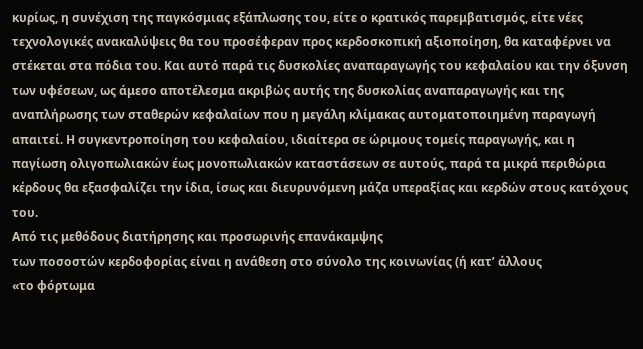κυρίως, η συνέχιση της παγκόσμιας εξάπλωσης του, είτε ο κρατικός παρεμβατισμός, είτε νέες τεχνολογικές ανακαλύψεις θα του προσέφεραν προς κερδοσκοπική αξιοποίηση, θα καταφέρνει να στέκεται στα πόδια του. Και αυτό παρά τις δυσκολίες αναπαραγωγής του κεφαλαίου και την όξυνση των υφέσεων, ως άμεσο αποτέλεσμα ακριβώς αυτής της δυσκολίας αναπαραγωγής και της αναπλήρωσης των σταθερών κεφαλαίων που η μεγάλη κλίμακας αυτοματοποιημένη παραγωγή απαιτεί. Η συγκεντροποίηση του κεφαλαίου, ιδιαίτερα σε ώριμους τομείς παραγωγής, και η παγίωση ολιγοπωλιακών έως μονοπωλιακών καταστάσεων σε αυτούς, παρά τα μικρά περιθώρια κέρδους θα εξασφαλίζει την ίδια, ίσως και διευρυνόμενη μάζα υπεραξίας και κερδών στους κατόχους του.
Από τις μεθόδους διατήρησης και προσωρινής επανάκαμψης
των ποσοστών κερδοφορίας είναι η ανάθεση στο σύνολο της κοινωνίας (ή κατ’ άλλους
«το φόρτωμα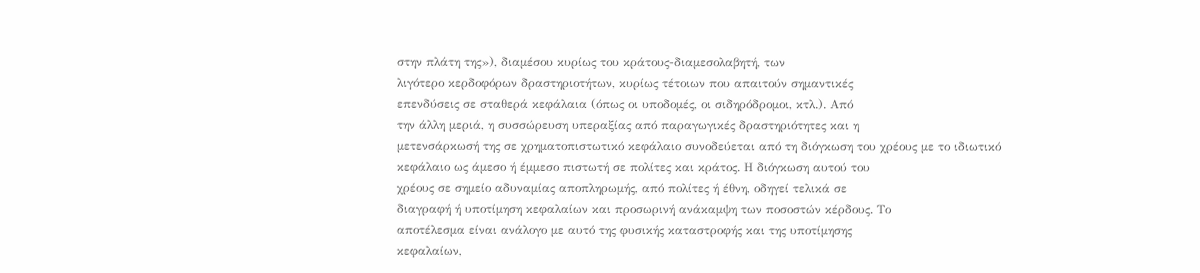στην πλάτη της»), διαμέσου κυρίως του κράτους-διαμεσολαβητή, των
λιγότερο κερδοφόρων δραστηριοτήτων, κυρίως τέτοιων που απαιτούν σημαντικές
επενδύσεις σε σταθερά κεφάλαια (όπως οι υποδομές, οι σιδηρόδρομοι, κτλ.). Από
την άλλη μεριά, η συσσώρευση υπεραξίας από παραγωγικές δραστηριότητες και η
μετενσάρκωσή της σε χρηματοπιστωτικό κεφάλαιο συνοδεύεται από τη διόγκωση του χρέους με το ιδιωτικό
κεφάλαιο ως άμεσο ή έμμεσο πιστωτή σε πολίτες και κράτος. Η διόγκωση αυτού του
χρέους σε σημείο αδυναμίας αποπληρωμής, από πολίτες ή έθνη, οδηγεί τελικά σε
διαγραφή ή υποτίμηση κεφαλαίων και προσωρινή ανάκαμψη των ποσοστών κέρδους. Το
αποτέλεσμα είναι ανάλογο με αυτό της φυσικής καταστροφής και της υποτίμησης
κεφαλαίων,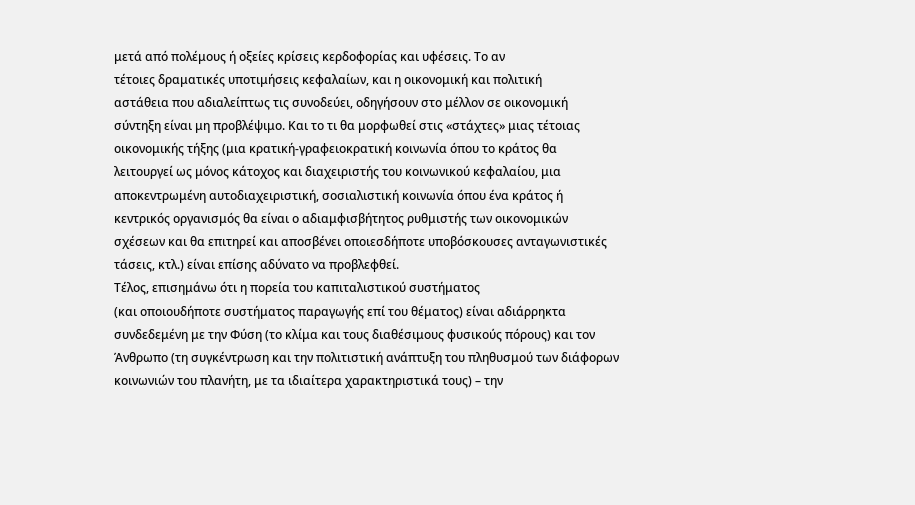μετά από πολέμους ή οξείες κρίσεις κερδοφορίας και υφέσεις. Το αν
τέτοιες δραματικές υποτιμήσεις κεφαλαίων, και η οικονομική και πολιτική
αστάθεια που αδιαλείπτως τις συνοδεύει, οδηγήσουν στο μέλλον σε οικονομική
σύντηξη είναι μη προβλέψιμο. Και το τι θα μορφωθεί στις «στάχτες» μιας τέτοιας
οικονομικής τήξης (μια κρατική-γραφειοκρατική κοινωνία όπου το κράτος θα
λειτουργεί ως μόνος κάτοχος και διαχειριστής του κοινωνικού κεφαλαίου, μια
αποκεντρωμένη αυτοδιαχειριστική, σοσιαλιστική κοινωνία όπου ένα κράτος ή
κεντρικός οργανισμός θα είναι ο αδιαμφισβήτητος ρυθμιστής των οικονομικών
σχέσεων και θα επιτηρεί και αποσβένει οποιεσδήποτε υποβόσκουσες ανταγωνιστικές
τάσεις, κτλ.) είναι επίσης αδύνατο να προβλεφθεί.
Τέλος, επισημάνω ότι η πορεία του καπιταλιστικού συστήματος
(και οποιουδήποτε συστήματος παραγωγής επί του θέματος) είναι αδιάρρηκτα
συνδεδεμένη με την Φύση (το κλίμα και τους διαθέσιμους φυσικούς πόρους) και τον
Άνθρωπο (τη συγκέντρωση και την πολιτιστική ανάπτυξη του πληθυσμού των διάφορων
κοινωνιών του πλανήτη, με τα ιδιαίτερα χαρακτηριστικά τους) – την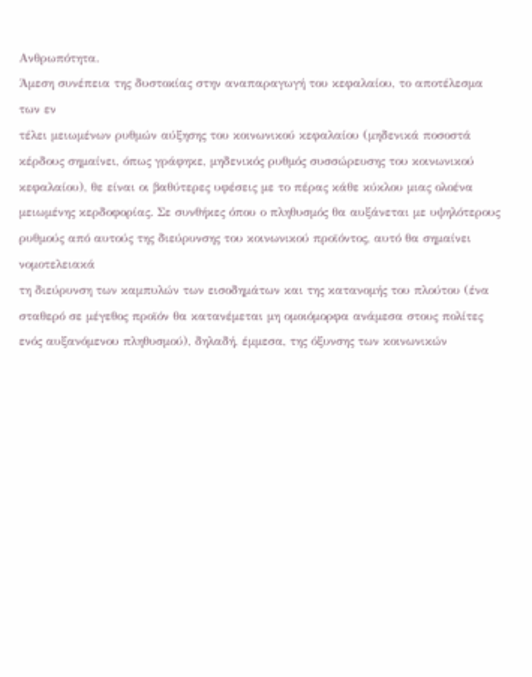Ανθρωπότητα.
Άμεση συνέπεια της δυστοκίας στην αναπαραγωγή του κεφαλαίου, το αποτέλεσμα των εν
τέλει μειωμένων ρυθμών αύξησης του κοινωνικού κεφαλαίου (μηδενικά ποσοστά
κέρδους σημαίνει, όπως γράφηκε, μηδενικός ρυθμός συσσώρευσης του κοινωνικού
κεφαλαίου), θε είναι οι βαθύτερες υφέσεις με το πέρας κάθε κύκλου μιας ολοένα
μειωμένης κερδοφορίας. Σε συνθήκες όπου ο πληθυσμός θα αυξάνεται με υψηλότερους
ρυθμούς από αυτούς της διεύρυνσης του κοινωνικού προϊόντος, αυτό θα σημαίνει νομοτελειακά
τη διεύρυνση των καμπυλών των εισοδημάτων και της κατανομής του πλούτου (ένα
σταθερό σε μέγεθος προϊόν θα κατανέμεται μη ομοιόμορφα ανάμεσα στους πολίτες
ενός αυξανόμενου πληθυσμού), δηλαδή, έμμεσα, της όξυνσης των κοινωνικών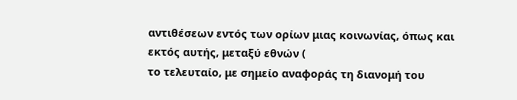αντιθέσεων εντός των ορίων μιας κοινωνίας, όπως και εκτός αυτής, μεταξύ εθνών (
το τελευταίο, με σημείο αναφοράς τη διανομή του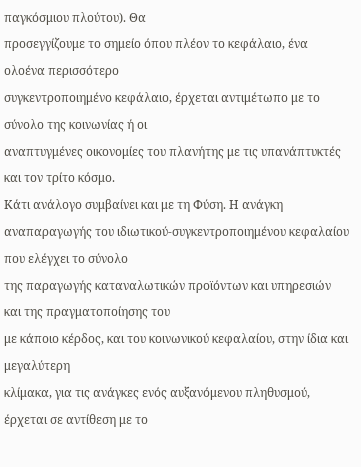παγκόσμιου πλούτου). Θα
προσεγγίζουμε το σημείο όπου πλέον το κεφάλαιο, ένα ολοένα περισσότερο
συγκεντροποιημένο κεφάλαιο, έρχεται αντιμέτωπο με το σύνολο της κοινωνίας ή οι
αναπτυγμένες οικονομίες του πλανήτης με τις υπανάπτυκτές και τον τρίτο κόσμο.
Κάτι ανάλογο συμβαίνει και με τη Φύση. Η ανάγκη
αναπαραγωγής του ιδιωτικού-συγκεντροποιημένου κεφαλαίου που ελέγχει το σύνολο
της παραγωγής καταναλωτικών προϊόντων και υπηρεσιών και της πραγματοποίησης του
με κάποιο κέρδος, και του κοινωνικού κεφαλαίου, στην ίδια και μεγαλύτερη
κλίμακα, για τις ανάγκες ενός αυξανόμενου πληθυσμού, έρχεται σε αντίθεση με το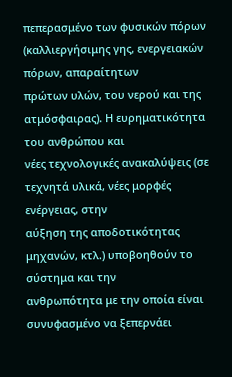πεπερασμένο των φυσικών πόρων (καλλιεργήσιμης γης, ενεργειακών πόρων, απαραίτητων
πρώτων υλών, του νερού και της ατμόσφαιρας). Η ευρηματικότητα του ανθρώπου και
νέες τεχνολογικές ανακαλύψεις (σε τεχνητά υλικά, νέες μορφές ενέργειας, στην
αύξηση της αποδοτικότητας μηχανών, κτλ.) υποβοηθούν το σύστημα και την
ανθρωπότητα με την οποία είναι συνυφασμένο να ξεπερνάει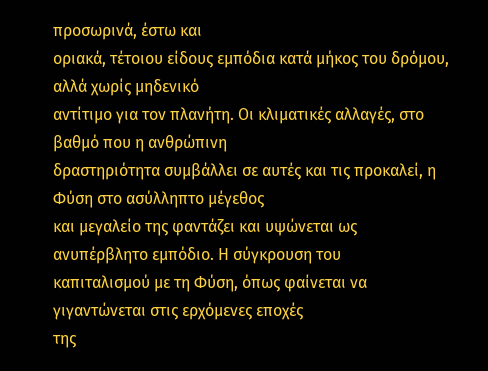προσωρινά, έστω και
οριακά, τέτοιου είδους εμπόδια κατά μήκος του δρόμου, αλλά χωρίς μηδενικό
αντίτιμο για τον πλανήτη. Οι κλιματικές αλλαγές, στο βαθμό που η ανθρώπινη
δραστηριότητα συμβάλλει σε αυτές και τις προκαλεί, η Φύση στο ασύλληπτο μέγεθος
και μεγαλείο της φαντάζει και υψώνεται ως ανυπέρβλητο εμπόδιο. Η σύγκρουση του
καπιταλισμού με τη Φύση, όπως φαίνεται να γιγαντώνεται στις ερχόμενες εποχές
της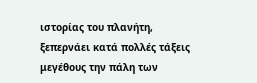ιστορίας του πλανήτη, ξεπερνάει κατά πολλές τάξεις μεγέθους την πάλη των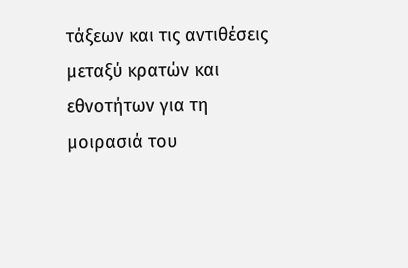τάξεων και τις αντιθέσεις μεταξύ κρατών και εθνοτήτων για τη μοιρασιά του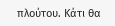πλούτου. Κάτι θα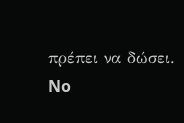πρέπει να δώσει.
No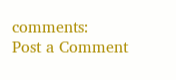comments:
Post a Comment